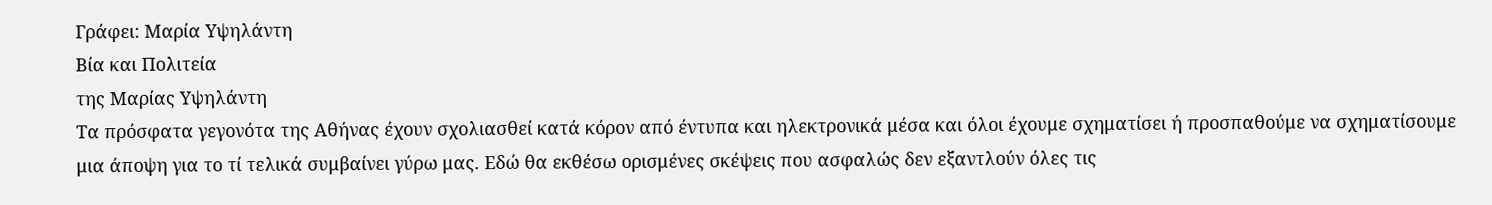Γράφει: Μαρία Υψηλάντη
Βία και Πολιτεία
της Μαρίας Υψηλάντη
Τα πρόσφατα γεγονότα της Αθήνας έχουν σχολιασθεί κατά κόρον από έντυπα και ηλεκτρονικά μέσα και όλοι έχουμε σχηματίσει ή προσπαθούμε να σχηματίσουμε μια άποψη για το τί τελικά συμβαίνει γύρω μας. Εδώ θα εκθέσω ορισμένες σκέψεις που ασφαλώς δεν εξαντλούν όλες τις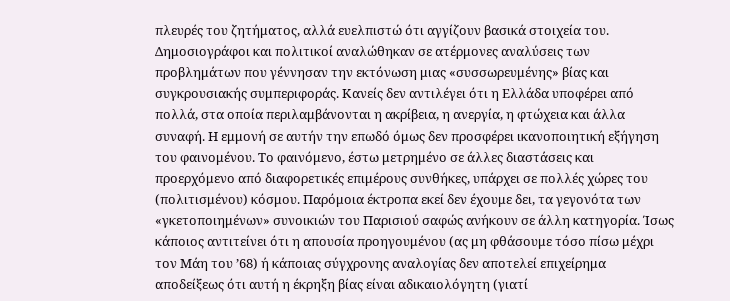πλευρές του ζητήματος, αλλά ευελπιστώ ότι αγγίζουν βασικά στοιχεία του.
Δημοσιογράφοι και πολιτικοί αναλώθηκαν σε ατέρμονες αναλύσεις των προβλημάτων που γέννησαν την εκτόνωση μιας «συσσωρευμένης» βίας και συγκρουσιακής συμπεριφοράς. Κανείς δεν αντιλέγει ότι η Ελλάδα υποφέρει από πολλά, στα οποία περιλαμβάνονται η ακρίβεια, η ανεργία, η φτώχεια και άλλα συναφή. Η εμμονή σε αυτήν την επωδό όμως δεν προσφέρει ικανοποιητική εξήγηση του φαινομένου. Το φαινόμενο, έστω μετρημένο σε άλλες διαστάσεις και προερχόμενο από διαφορετικές επιμέρους συνθήκες, υπάρχει σε πολλές χώρες του (πολιτισμένου) κόσμου. Παρόμοια έκτροπα εκεί δεν έχουμε δει, τα γεγονότα των «γκετοποιημένων» συνοικιών του Παρισιού σαφώς ανήκουν σε άλλη κατηγορία. Ίσως κάποιος αντιτείνει ότι η απουσία προηγουμένου (ας μη φθάσουμε τόσο πίσω μέχρι τον Μάη του ’68) ή κάποιας σύγχρονης αναλογίας δεν αποτελεί επιχείρημα αποδείξεως ότι αυτή η έκρηξη βίας είναι αδικαιολόγητη (γιατί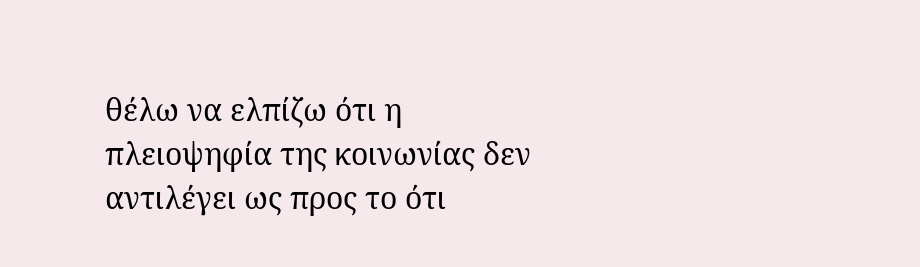θέλω να ελπίζω ότι η πλειοψηφία της κοινωνίας δεν αντιλέγει ως προς το ότι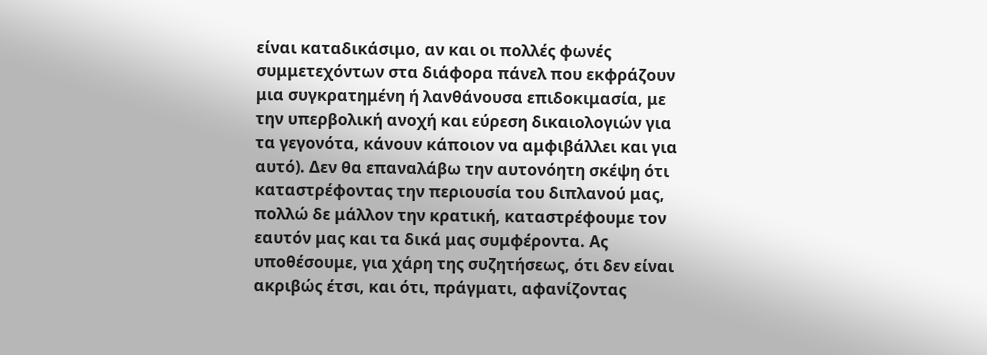είναι καταδικάσιμο, αν και οι πολλές φωνές συμμετεχόντων στα διάφορα πάνελ που εκφράζουν μια συγκρατημένη ή λανθάνουσα επιδοκιμασία, με την υπερβολική ανοχή και εύρεση δικαιολογιών για τα γεγονότα, κάνουν κάποιον να αμφιβάλλει και για αυτό). Δεν θα επαναλάβω την αυτονόητη σκέψη ότι καταστρέφοντας την περιουσία του διπλανού μας, πολλώ δε μάλλον την κρατική, καταστρέφουμε τον εαυτόν μας και τα δικά μας συμφέροντα. Ας υποθέσουμε, για χάρη της συζητήσεως, ότι δεν είναι ακριβώς έτσι, και ότι, πράγματι, αφανίζοντας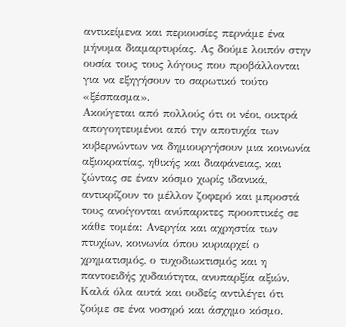αντικείμενα και περιουσίες περνάμε ένα μήνυμα διαμαρτυρίας. Ας δούμε λοιπόν στην ουσία τους τους λόγους που προβάλλονται για να εξηγήσουν το σαρωτικό τούτο «ξέσπασμα».
Ακούγεται από πολλούς ότι οι νέοι, οικτρά απογοητευμένοι από την αποτυχία των κυβερνώντων να δημιουργήσουν μια κοινωνία αξιοκρατίας, ηθικής και διαφάνειας, και ζώντας σε έναν κόσμο χωρίς ιδανικά, αντικρίζουν το μέλλον ζοφερό και μπροστά τους ανοίγονται ανύπαρκτες προοπτικές σε κάθε τομέα: Ανεργία και αχρηστία των πτυχίων, κοινωνία όπου κυριαρχεί ο χρηματισμός, ο τυχοδιωκτισμός και η παντοειδής χυδαιότητα, ανυπαρξία αξιών. Καλά όλα αυτά και ουδείς αντιλέγει ότι ζούμε σε ένα νοσηρό και άσχημο κόσμο.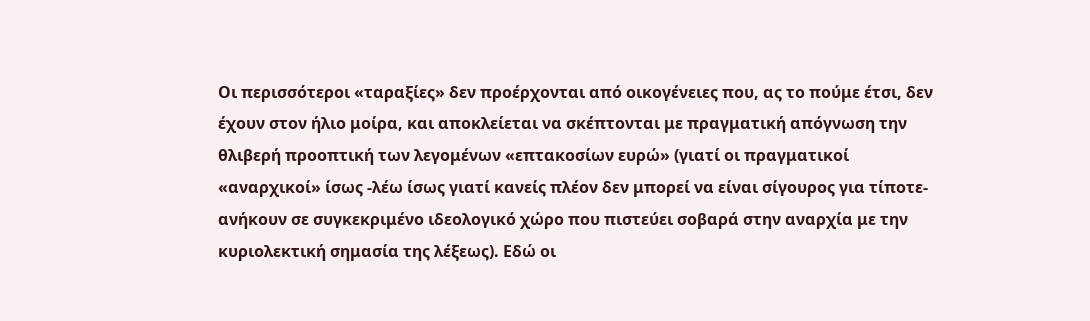Οι περισσότεροι «ταραξίες» δεν προέρχονται από οικογένειες που, ας το πούμε έτσι, δεν έχουν στον ήλιο μοίρα, και αποκλείεται να σκέπτονται με πραγματική απόγνωση την θλιβερή προοπτική των λεγομένων «επτακοσίων ευρώ» (γιατί οι πραγματικοί «αναρχικοί» ίσως -λέω ίσως γιατί κανείς πλέον δεν μπορεί να είναι σίγουρος για τίποτε- ανήκουν σε συγκεκριμένο ιδεολογικό χώρο που πιστεύει σοβαρά στην αναρχία με την κυριολεκτική σημασία της λέξεως). Εδώ οι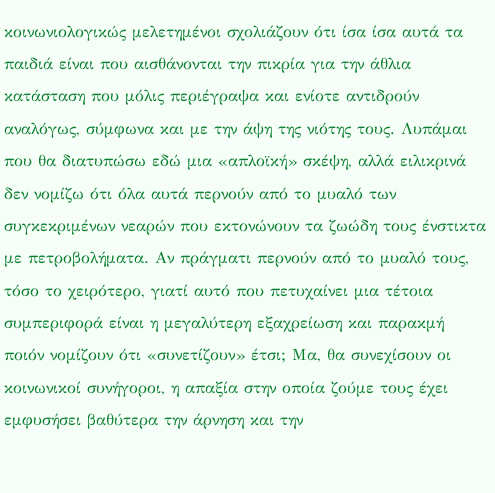κοινωνιολογικώς μελετημένοι σχολιάζουν ότι ίσα ίσα αυτά τα παιδιά είναι που αισθάνονται την πικρία για την άθλια κατάσταση που μόλις περιέγραψα και ενίοτε αντιδρούν αναλόγως, σύμφωνα και με την άψη της νιότης τους. Λυπάμαι που θα διατυπώσω εδώ μια «απλοϊκή» σκέψη, αλλά ειλικρινά δεν νομίζω ότι όλα αυτά περνούν από το μυαλό των συγκεκριμένων νεαρών που εκτονώνουν τα ζωώδη τους ένστικτα με πετροβολήματα. Αν πράγματι περνούν από το μυαλό τους, τόσο το χειρότερο, γιατί αυτό που πετυχαίνει μια τέτοια συμπεριφορά είναι η μεγαλύτερη εξαχρείωση και παρακμή ποιόν νομίζουν ότι «συνετίζουν» έτσι; Μα, θα συνεχίσουν οι κοινωνικοί συνήγοροι, η απαξία στην οποία ζούμε τους έχει εμφυσήσει βαθύτερα την άρνηση και την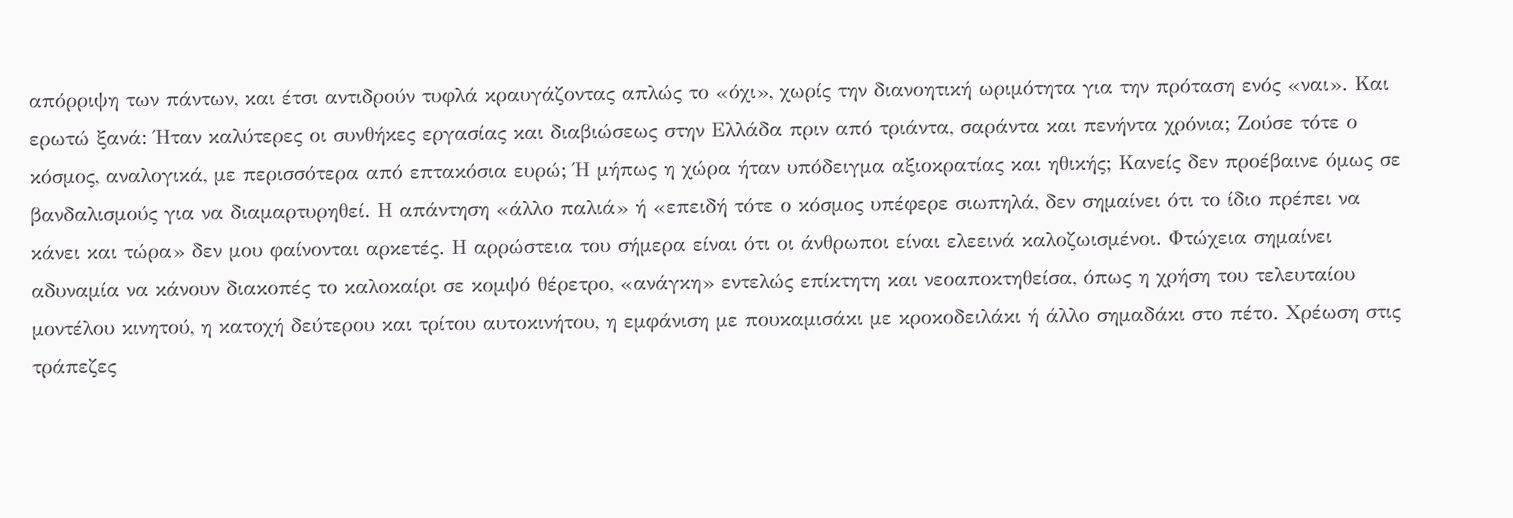απόρριψη των πάντων, και έτσι αντιδρούν τυφλά κραυγάζοντας απλώς το «όχι», χωρίς την διανοητική ωριμότητα για την πρόταση ενός «ναι». Και ερωτώ ξανά: Ήταν καλύτερες οι συνθήκες εργασίας και διαβιώσεως στην Ελλάδα πριν από τριάντα, σαράντα και πενήντα χρόνια; Ζούσε τότε ο κόσμος, αναλογικά, με περισσότερα από επτακόσια ευρώ; Ή μήπως η χώρα ήταν υπόδειγμα αξιοκρατίας και ηθικής; Κανείς δεν προέβαινε όμως σε βανδαλισμούς για να διαμαρτυρηθεί. Η απάντηση «άλλο παλιά» ή «επειδή τότε ο κόσμος υπέφερε σιωπηλά, δεν σημαίνει ότι το ίδιο πρέπει να κάνει και τώρα» δεν μου φαίνονται αρκετές. Η αρρώστεια του σήμερα είναι ότι οι άνθρωποι είναι ελεεινά καλοζωισμένοι. Φτώχεια σημαίνει αδυναμία να κάνουν διακοπές το καλοκαίρι σε κομψό θέρετρο, «ανάγκη» εντελώς επίκτητη και νεοαποκτηθείσα, όπως η χρήση του τελευταίου μοντέλου κινητού, η κατοχή δεύτερου και τρίτου αυτοκινήτου, η εμφάνιση με πουκαμισάκι με κροκοδειλάκι ή άλλο σημαδάκι στο πέτο. Χρέωση στις τράπεζες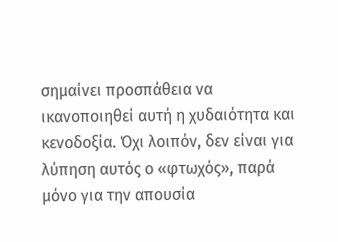σημαίνει προσπάθεια να ικανοποιηθεί αυτή η χυδαιότητα και κενοδοξία. Όχι λοιπόν, δεν είναι για λύπηση αυτός ο «φτωχός», παρά μόνο για την απουσία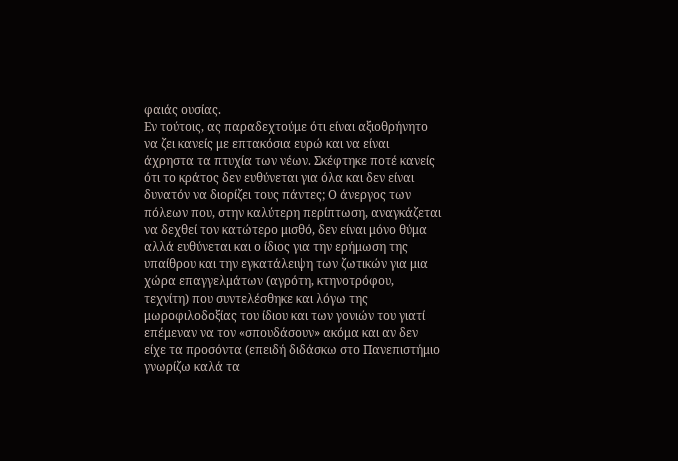φαιάς ουσίας.
Εν τούτοις, ας παραδεχτούμε ότι είναι αξιοθρήνητο να ζει κανείς με επτακόσια ευρώ και να είναι άχρηστα τα πτυχία των νέων. Σκέφτηκε ποτέ κανείς ότι το κράτος δεν ευθύνεται για όλα και δεν είναι δυνατόν να διορίζει τους πάντες; Ο άνεργος των πόλεων που, στην καλύτερη περίπτωση, αναγκάζεται να δεχθεί τον κατώτερο μισθό, δεν είναι μόνο θύμα αλλά ευθύνεται και ο ίδιος για την ερήμωση της υπαίθρου και την εγκατάλειψη των ζωτικών για μια χώρα επαγγελμάτων (αγρότη, κτηνοτρόφου, τεχνίτη) που συντελέσθηκε και λόγω της μωροφιλοδοξίας του ίδιου και των γονιών του γιατί επέμεναν να τον «σπουδάσουν» ακόμα και αν δεν είχε τα προσόντα (επειδή διδάσκω στο Πανεπιστήμιο γνωρίζω καλά τα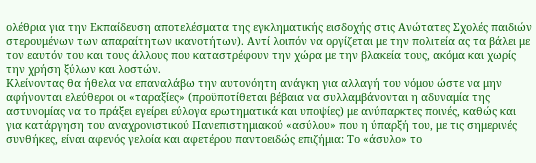ολέθρια για την Εκπαίδευση αποτελέσματα της εγκληματικής εισδοχής στις Ανώτατες Σχολές παιδιών στερουμένων των απαραίτητων ικανοτήτων). Αντί λοιπόν να οργίζεται με την πολιτεία ας τα βάλει με τον εαυτόν του και τους άλλους που καταστρέφουν την χώρα με την βλακεία τους, ακόμα και χωρίς την χρήση ξύλων και λοστών.
Κλείνοντας θα ήθελα να επαναλάβω την αυτονόητη ανάγκη για αλλαγή του νόμου ώστε να μην αφήνονται ελεύθεροι οι «ταραξίες» (προϋποτίθεται βέβαια να συλλαμβάνονται η αδυναμία της αστυνομίας να το πράξει εγείρει εύλογα ερωτηματικά και υποψίες) με ανύπαρκτες ποινές, καθώς και για κατάργηση του αναχρονιστικού Πανεπιστημιακού «ασύλου» που η ύπαρξή του, με τις σημερινές συνθήκες, είναι αφενός γελοία και αφετέρου παντοειδώς επιζήμια: Το «άσυλο» το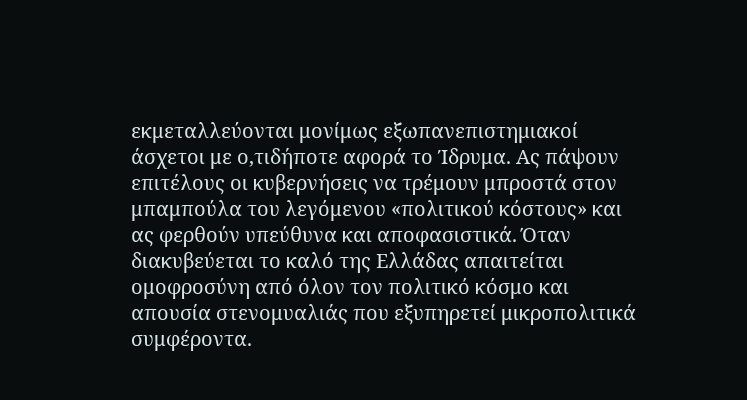εκμεταλλεύονται μονίμως εξωπανεπιστημιακοί άσχετοι με ο,τιδήποτε αφορά το Ίδρυμα. Ας πάψουν επιτέλους οι κυβερνήσεις να τρέμουν μπροστά στον μπαμπούλα του λεγόμενου «πολιτικού κόστους» και ας φερθούν υπεύθυνα και αποφασιστικά. Όταν διακυβεύεται το καλό της Ελλάδας απαιτείται ομοφροσύνη από όλον τον πολιτικό κόσμο και απουσία στενομυαλιάς που εξυπηρετεί μικροπολιτικά συμφέροντα.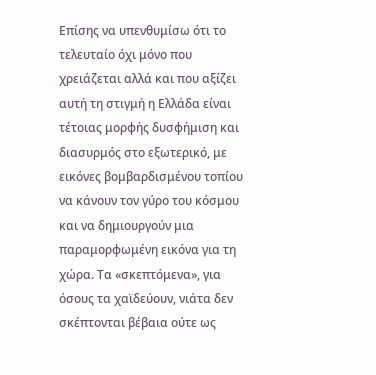Επίσης να υπενθυμίσω ότι το τελευταίο όχι μόνο που χρειάζεται αλλά και που αξίζει αυτή τη στιγμή η Ελλάδα είναι τέτοιας μορφής δυσφήμιση και διασυρμός στο εξωτερικό, με εικόνες βομβαρδισμένου τοπίου να κάνουν τον γύρο του κόσμου και να δημιουργούν μια παραμορφωμένη εικόνα για τη χώρα. Τα «σκεπτόμενα», για όσους τα χαϊδεύουν, νιάτα δεν σκέπτονται βέβαια ούτε ως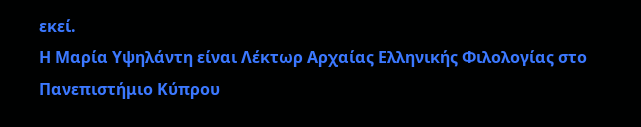εκεί.
Η Μαρία Υψηλάντη είναι Λέκτωρ Αρχαίας Ελληνικής Φιλολογίας στο Πανεπιστήμιο Κύπρου